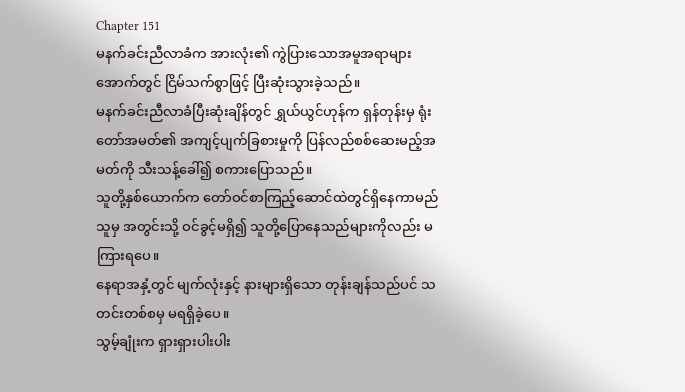Chapter 151
မနက်ခင်းညီလာခံက အားလုံး၏ ကွဲပြားသောအမူအရာများအောက်တွင် ငြိမ်သက်စွာဖြင့် ပြီးဆုံးသွားခဲ့သည်။
မနက်ခင်းညီလာခံပြီးဆုံးချိန်တွင် ရွှယ်ယွင်ဟုန်က ရှန်တုန်းမှ ရုံးတော်အမတ်၏ အကျင့်ပျက်ခြစားမှုကို ပြန်လည်စစ်ဆေးမည့်အမတ်ကို သီးသန့်ခေါ်၍ စကားပြောသည်။
သူတို့နှစ်ယောက်က တော်ဝင်စာကြည့်ဆောင်ထဲတွင်ရှိနေကာမည်သူမှ အတွင်းသို့ ဝင်ခွင့်မရှိ၍ သူတို့ပြောနေသည်များကိုလည်း မကြားရပေ။
နေရာအနှံ့တွင် မျက်လုံးနှင့် နားများရှိသော တုန်းချန်သည်ပင် သတင်းတစ်စမှ မရရှိခဲ့ပေ။
သွမ့်ချုံးက ရှားရှားပါးပါး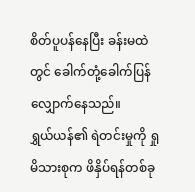စိတ်ပူပန်နေပြီး ခန်းမထဲတွင် ခေါက်တုံ့ခေါက်ပြန်လျှောက်နေသည်။
ရွှယ်ယန်၏ ရဲတင်းမှုကို ရှုမိသားစုက ဖိနှိပ်ရန်တစ်ခု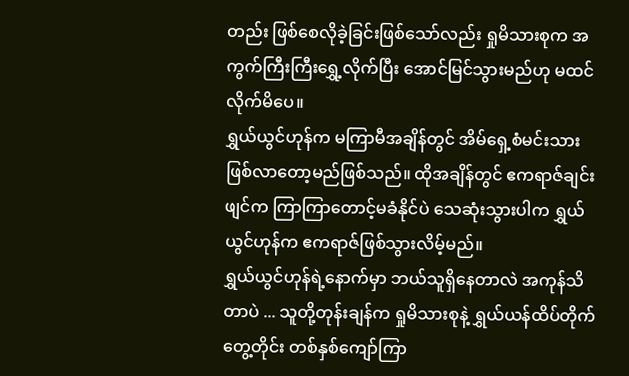တည်း ဖြစ်စေလိုခဲ့ခြင်းဖြစ်သော်လည်း ရှုမိသားစုက အကွက်ကြီးကြီးရွှေ့လိုက်ပြီး အောင်မြင်သွားမည်ဟု မထင်လိုက်မိပေ။
ရွှယ်ယွင်ဟုန်က မကြာမီအချိန်တွင် အိမ်ရှေ့စံမင်းသား ဖြစ်လာတော့မည်ဖြစ်သည်။ ထိုအချိန်တွင် ဧကရာဇ်ချင်းဖျင်က ကြာကြာတောင့်မခံနိုင်ပဲ သေဆုံးသွားပါက ရွှယ်ယွင်ဟုန်က ဧကရာဇ်ဖြစ်သွားလိမ့်မည်။
ရွှယ်ယွင်ဟုန်ရဲ့နောက်မှာ ဘယ်သူရှိနေတာလဲ အကုန်သိတာပဲ ... သူတို့တုန်းချန်က ရှုမိသားစုနဲ့ ရွှယ်ယန်ထိပ်တိုက်တွေ့တိုင်း တစ်နှစ်ကျော်ကြာ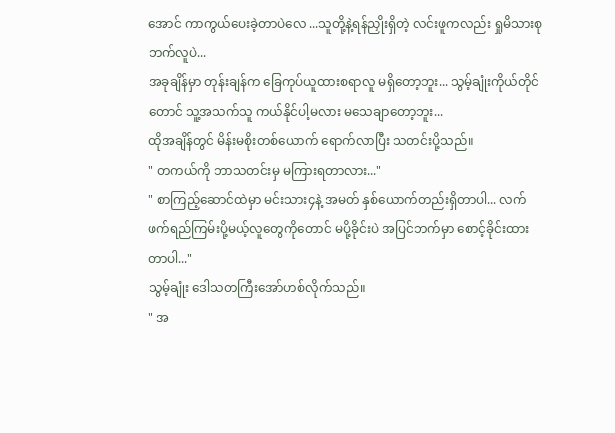အောင် ကာကွယ်ပေးခဲ့တာပဲလေ ...သူတို့နဲ့ရန်ညှိုးရှိတဲ့ လင်းဖူကလည်း ရှုမိသားစုဘက်လူပဲ...
အခုချိန်မှာ တုန်းချန်က ခြေကုပ်ယူထားစရာလူ မရှိတော့ဘူး... သွမ့်ချုံးကိုယ်တိုင်တောင် သူ့အသက်သူ ကယ်နိုင်ပါ့မလား မသေချာတော့ဘူး...
ထိုအချိန်တွင် မိန်းမစိုးတစ်ယောက် ရောက်လာပြီး သတင်းပို့သည်။
" တကယ်ကို ဘာသတင်းမှ မကြားရတာလား..."
" စာကြည့်ဆောင်ထဲမှာ မင်းသား၄နဲ့ အမတ် နှစ်ယောက်တည်းရှိတာပါ... လက်ဖက်ရည်ကြမ်းပို့မယ့်လူတွေကိုတောင် မပို့ခိုင်းပဲ အပြင်ဘက်မှာ စောင့်ခိုင်းထားတာပါ..."
သွမ့်ချုံး ဒေါသတကြီးအော်ဟစ်လိုက်သည်။
" အ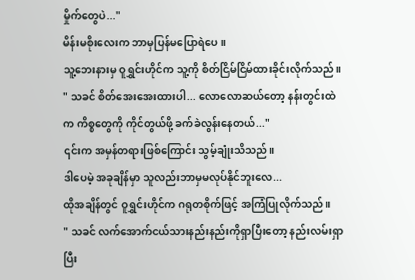မှိုက်တွေပဲ..."
မိန်းမစိုးလေးက ဘာမှပြန်မပြောရဲပေ။
သူ့ဘေးနားမှ ဝူရွှင်းဟိုင်က သူ့ကို စိတ်ငြိမ်ငြိမ်ထားခိုင်းလိုက်သည်။
" သခင် စိတ်အေးအေးထားပါ... လောလောဆယ်တော့ နန်းတွင်းထဲက ကိစ္စတွေကို ကိုင်တွယ်ဖို့ ခက်ခဲလွန်းနေတယ်..."
၎င်းက အမှန်တရားဖြစ်ကြောင်း သွမ့်ချုံးသိသည်။
ဒါပေမဲ့ အခုချိန်မှာ သူလည်းဘာမှမလုပ်နိုင်ဘူးလေ...
ထိုအချိန်တွင် ဝူရွှင်းဟိုင်က ဂရုတစိုက်ဖြင့် အကြံပြုလိုက်သည်။
" သခင် လက်အောက်ငယ်သားနည်းနည်းကိုရှာပြီးတော့ နည်းလမ်းရှာပြီး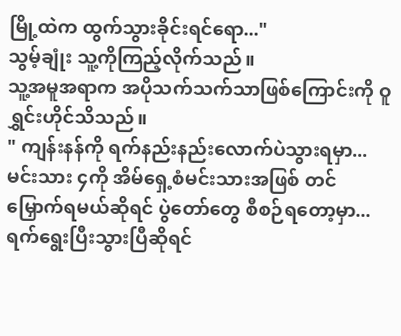မြို့ထဲက ထွက်သွားခိုင်းရင်ရော..."
သွမ့်ချုံး သူ့ကိုကြည့်လိုက်သည်။
သူ့အမူအရာက အပိုသက်သက်သာဖြစ်ကြောင်းကို ဝူရွှင်းဟိုင်သိသည်။
" ကျန်းနန်ကို ရက်နည်းနည်းလောက်ပဲသွားရမှာ... မင်းသား ၄ကို အိမ်ရှေ့စံမင်းသားအဖြစ် တင်မြှောက်ရမယ်ဆိုရင် ပွဲတော်တွေ စီစဉ်ရတော့မှာ...ရက်ရွေးပြီးသွားပြီဆိုရင်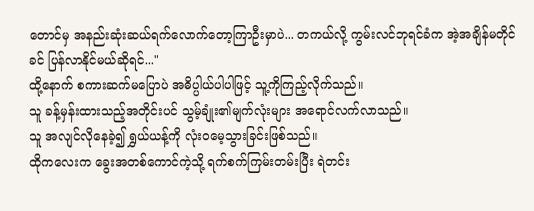တောင်မှ အနည်းဆုံးဆယ်ရက်လောက်တော့ကြာဦးမှာပဲ... တကယ်လို့ ကွမ်းလင်ဘုရင်ခံက အဲ့အချိန်မတိုင်ခင် ပြန်လာနိုင်မယ်ဆိုရင်..."
ထို့နောက် စကားဆက်မပြောပဲ အဓိပ္ပါယ်ပါပါဖြင့် သူ့ကိုကြည့်လိုက်သည်။
သူ ခန့်မှန်းထားသည့်အတိုင်းပင် သွမ့်ချုံး၏မျက်လုံးများ အရောင်လက်လာသည်။
သူ အလျင်လိုနေခဲ့၍ ရွှယ်ယန့်ကို လုံးဝမေ့သွားခြင်းဖြစ်သည်။
ထိုကလေးက ခွေးအတစ်ကောင်ကဲ့သို့ ရက်စက်ကြမ်းတမ်းပြီး ရဲတင်း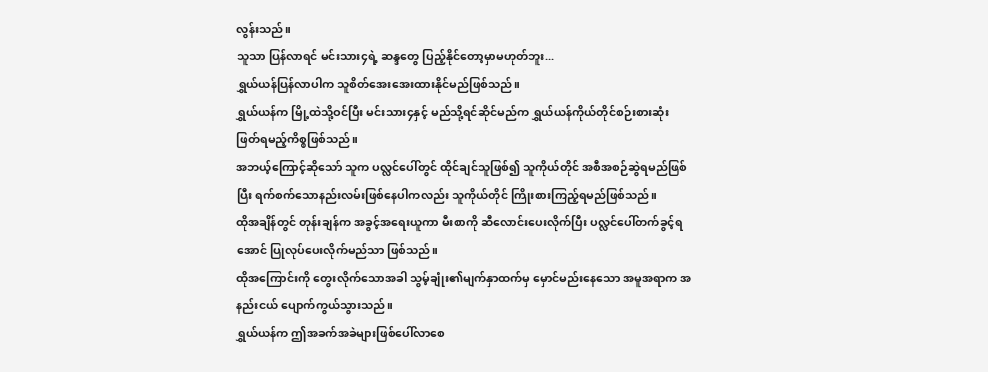လွန်းသည်။
သူသာ ပြန်လာရင် မင်းသား၄ရဲ့ ဆန္ဒတွေ ပြည့်နိုင်တော့မှာမဟုတ်ဘူး...
ရွှယ်ယန်ပြန်လာပါက သူစိတ်အေးအေးထားနိုင်မည်ဖြစ်သည်။
ရွှယ်ယန်က မြို့ထဲသို့ဝင်ပြီး မင်းသား၄နှင့် မည်သို့ရင်ဆိုင်မည်က ရွှယ်ယန်ကိုယ်တိုင်စဉ်းစားဆုံးဖြတ်ရမည့်ကိစ္စဖြစ်သည်။
အဘယ့်ကြောင့်ဆိုသော် သူက ပလ္လင်ပေါ်တွင် ထိုင်ချင်သူဖြစ်၍ သူကိုယ်တိုင် အစီအစဉ်ဆွဲရမည်ဖြစ်ပြီး ရက်စက်သောနည်းလမ်းဖြစ်နေပါကလည်း သူကိုယ်တိုင် ကြိုးစားကြည့်ရမည်ဖြစ်သည်။
ထိုအချိန်တွင် တုန်းချန်က အခွင့်အရေးယူကာ မီးစာကို ဆီလောင်းပေးလိုက်ပြီး ပလ္လင်ပေါ်တက်ခွင့်ရအောင် ပြုလုပ်ပေးလိုက်မည်သာ ဖြစ်သည်။
ထိုအကြောင်းကို တွေးလိုက်သောအခါ သွမ့်ချုံး၏မျက်နှာထက်မှ မှောင်မည်းနေသော အမူအရာက အနည်းငယ် ပျောက်ကွယ်သွားသည်။
ရွှယ်ယန်က ဤအခက်အခဲများဖြစ်ပေါ်လာစေ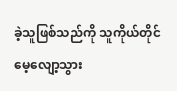ခဲ့သူဖြစ်သည်ကို သူကိုယ်တိုင် မေ့လျော့သွား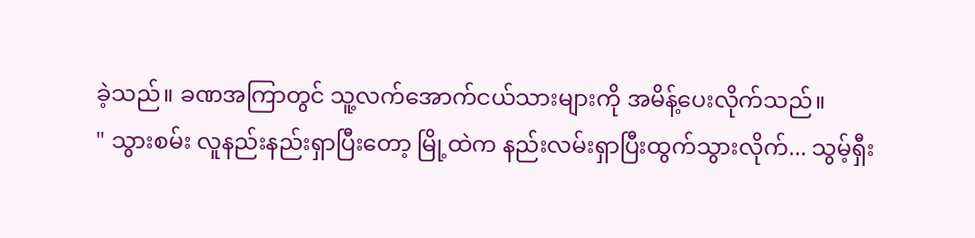ခဲ့သည်။ ခဏအကြာတွင် သူ့လက်အောက်ငယ်သားများကို အမိန့်ပေးလိုက်သည်။
" သွားစမ်း လူနည်းနည်းရှာပြီးတော့ မြို့ထဲက နည်းလမ်းရှာပြီးထွက်သွားလိုက်... သွမ့်ရှီး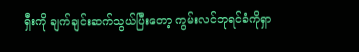ရှီးကို ချက်ချင်းဆက်သွယ်ပြီးတော့ ကွမ်းလင်ဘုရင်ခံကိုရှာ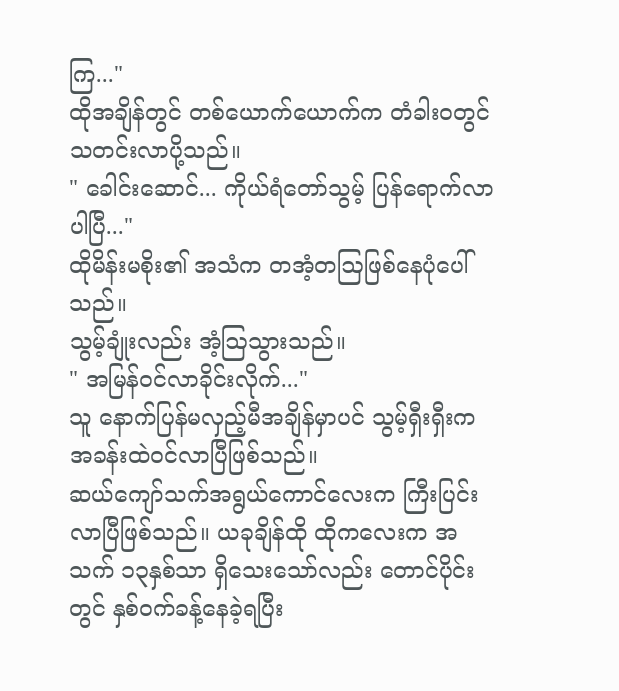ကြ..."
ထိုအချိန်တွင် တစ်ယောက်ယောက်က တံခါးဝတွင် သတင်းလာပို့သည်။
" ခေါင်းဆောင်... ကိုယ်ရံတော်သွမ့် ပြန်ရောက်လာပါပြီ..."
ထိုမိန်းမစိုး၏ အသံက တအံ့တဩဖြစ်နေပုံပေါ်သည်။
သွမ့်ချုံးလည်း အံ့ဩသွားသည်။
" အမြန်ဝင်လာခိုင်းလိုက်..."
သူ နောက်ပြန်မလှည့်မီအချိန်မှာပင် သွမ့်ရှီးရှီးက အခန်းထဲဝင်လာပြီဖြစ်သည်။
ဆယ်ကျော်သက်အရွယ်ကောင်လေးက ကြီးပြင်းလာပြီဖြစ်သည်။ ယခုချိန်ထို ထိုကလေးက အသက် ၁၃နှစ်သာ ရှိသေးသော်လည်း တောင်ပိုင်းတွင် နှစ်ဝက်ခန့်နေခဲ့ရပြီး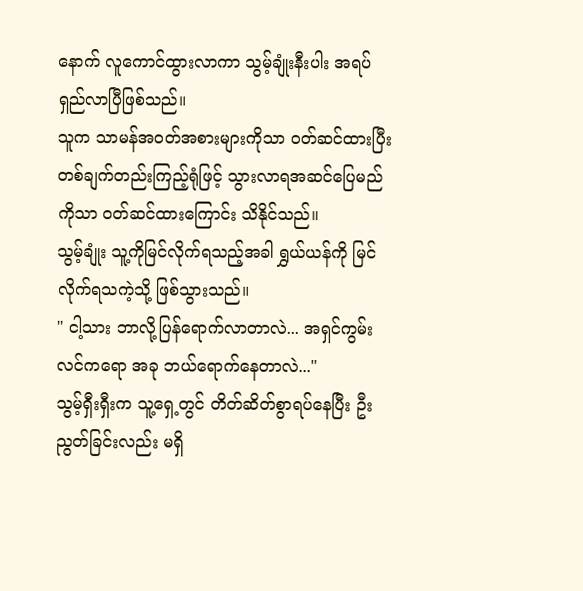နောက် လူကောင်ထွားလာကာ သွမ့်ချုံးနီးပါး အရပ်ရှည်လာပြီဖြစ်သည်။
သူက သာမန်အဝတ်အစားများကိုသာ ဝတ်ဆင်ထားပြီး တစ်ချက်တည်းကြည့်ရုံဖြင့် သွားလာရအဆင်ပြေမည်ကိုသာ ဝတ်ဆင်ထားကြောင်း သိနိုင်သည်။
သွမ့်ချုံး သူ့ကိုမြင်လိုက်ရသည့်အခါ ရွှယ်ယန်ကို မြင်လိုက်ရသကဲ့သို့ ဖြစ်သွားသည်။
" ငါ့သား ဘာလို့ပြန်ရောက်လာတာလဲ... အရှင်ကွမ်းလင်ကရော အခု ဘယ်ရောက်နေတာလဲ..."
သွမ့်ရှီးရှီးက သူ့ရှေ့တွင် တိတ်ဆိတ်စွာရပ်နေပြီး ဦးညွတ်ခြင်းလည်း မရှိ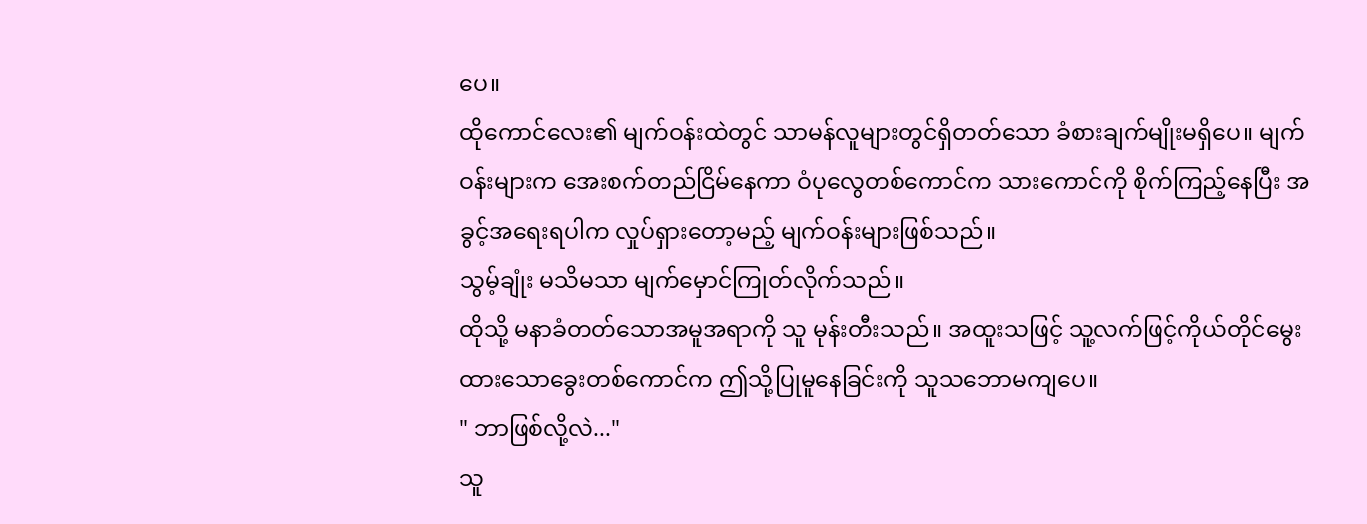ပေ။
ထိုကောင်လေး၏ မျက်ဝန်းထဲတွင် သာမန်လူများတွင်ရှိတတ်သော ခံစားချက်မျိုးမရှိပေ။ မျက်ဝန်းများက အေးစက်တည်ငြိမ်နေကာ ဝံပုလွေတစ်ကောင်က သားကောင်ကို စိုက်ကြည့်နေပြီး အခွင့်အရေးရပါက လှုပ်ရှားတော့မည့် မျက်ဝန်းများဖြစ်သည်။
သွမ့်ချုံး မသိမသာ မျက်မှောင်ကြုတ်လိုက်သည်။
ထိုသို့ မနာခံတတ်သောအမူအရာကို သူ မုန်းတီးသည်။ အထူးသဖြင့် သူ့လက်ဖြင့်ကိုယ်တိုင်မွေးထားသောခွေးတစ်ကောင်က ဤသို့ပြုမူနေခြင်းကို သူသဘောမကျပေ။
" ဘာဖြစ်လို့လဲ..."
သူ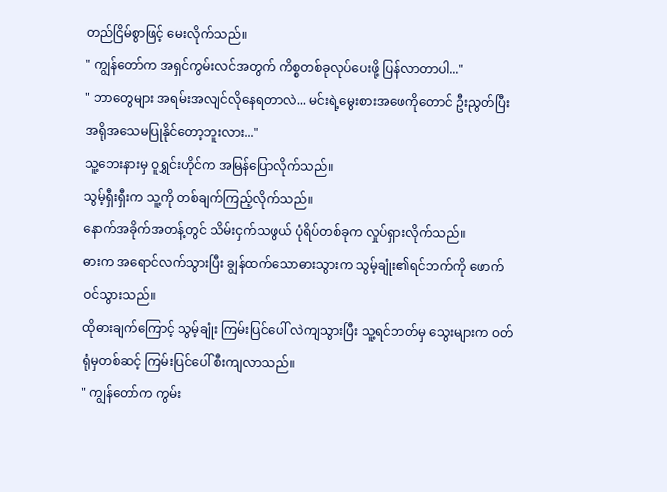တည်ငြိမ်စွာဖြင့် မေးလိုက်သည်။
" ကျွန်တော်က အရှင်ကွမ်းလင်အတွက် ကိစ္စတစ်ခုလုပ်ပေးဖို့ ပြန်လာတာပါ..."
" ဘာတွေများ အရမ်းအလျင်လိုနေရတာလဲ... မင်းရဲ့မွေးစားအဖေကိုတောင် ဦးညွတ်ပြီး အရိုအသေမပြုနိုင်တော့ဘူးလား..."
သူ့ဘေးနားမှ ဝူရွှင်းဟိုင်က အမြန်ပြောလိုက်သည်။
သွမ့်ရှီးရှီးက သူ့ကို တစ်ချက်ကြည့်လိုက်သည်။
နောက်အခိုက်အတန့်တွင် သိမ်းငှက်သဖွယ် ပုံရိပ်တစ်ခုက လှုပ်ရှားလိုက်သည်။
ဓားက အရောင်လက်သွားပြီး ချွန်ထက်သောဓားသွားက သွမ့်ချုံး၏ရင်ဘက်ကို ဖောက်ဝင်သွားသည်။
ထိုဓားချက်ကြောင့် သွမ့်ချုံး ကြမ်းပြင်ပေါ် လဲကျသွားပြီး သူ့ရင်ဘတ်မှ သွေးများက ဝတ်ရုံမှတစ်ဆင့် ကြမ်းပြင်ပေါ် စီးကျလာသည်။
" ကျွန်တော်က ကွမ်း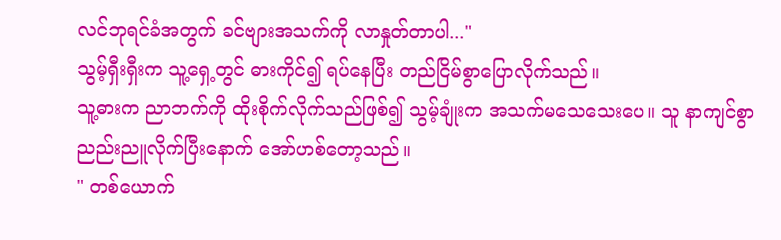လင်ဘုရင်ခံအတွက် ခင်ဗျားအသက်ကို လာနှုတ်တာပါ..."
သွမ့်ရှီးရှီးက သူ့ရှေ့တွင် ဓားကိုင်၍ ရပ်နေပြီး တည်ငြိမ်စွာပြောလိုက်သည်။
သူ့ဓားက ညာဘက်ကို ထိုးစိုက်လိုက်သည်ဖြစ်၍ သွမ့်ချုံးက အသက်မသေသေးပေ။ သူ နာကျင်စွာညည်းညူလိုက်ပြီးနောက် အော်ဟစ်တော့သည်။
" တစ်ယောက်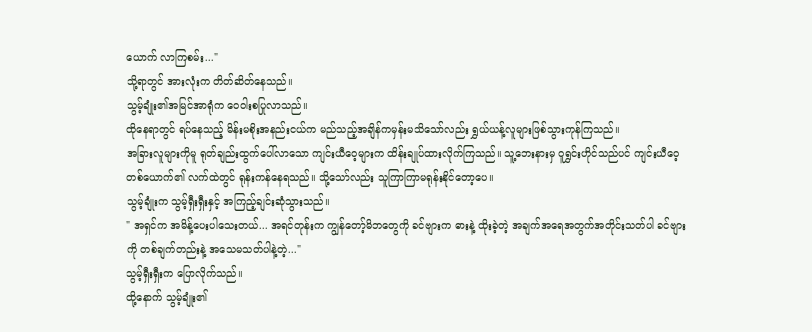ယောက် လာကြစမ်း..."
သို့ရာတွင် အားလုံးက တိတ်ဆိတ်နေသည်။
သွမ့်ချုံး၏အမြင်အာရုံက ဝေဝါးစပြုလာသည်။
ထိုနေရာတွင် ရပ်နေသည့် မိန်းမစိုးအနည်းငယ်က မည်သည့်အချိန်ကမှန်းမသိသော်လည်း ရွှယ်ယန့်လူများဖြစ်သွားကုန်ကြသည်။
အခြားလူများကိုမူ ရုတ်ချည်းထွက်ပေါ်လာသော ကျင်းယီဝေ့များက ထိန်းချုပ်ထားလိုက်ကြသည်။ သူ့ဘေးနားမှ ဝူရွှင်းဟိုင်သည်ပင် ကျင်းယီဝေ့တစ်ယောက်၏ လက်ထဲတွင် ရုန်းကန်နေရသည်။ သို့သော်လည်း သူကြာကြာမရုန်းနိုင်တော့ပေ။
သွမ့်ချုံးက သွမ့်ရှီးရှီးနှင့် အကြည့်ချင်းဆုံသွားသည်။
" အရှင်က အမိန့်ပေးပါသေးတယ်... အရင်တုန်းက ကျွန်တော့်မိဘတွေကို ခင်ဗျားက ဓားနဲ့ ထိုးခဲ့တဲ့ အချက်အရေအတွက်အတိုင်းသတ်ပါ ခင်ဗျားကို တစ်ချက်တည်းနဲ့ အသေမသတ်ပါနဲ့တဲ့..."
သွမ့်ရှီးရှီးက ပြောလိုက်သည်။
ထို့နောက် သွမ့်ချုံး၏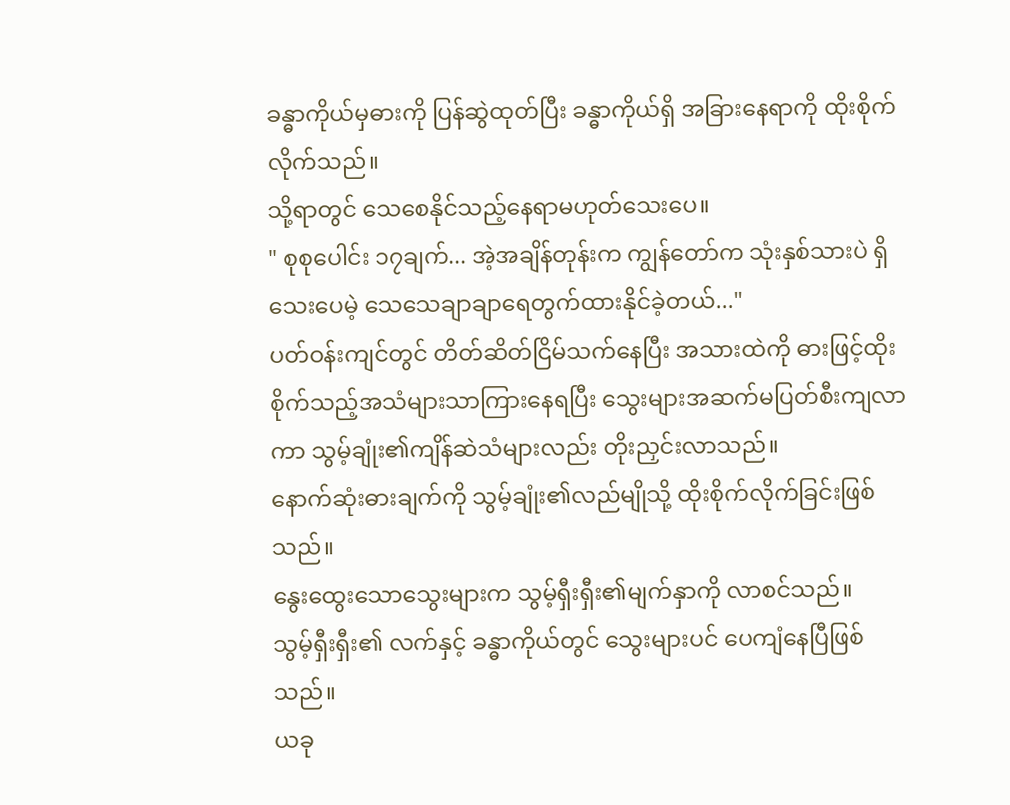ခန္ဓာကိုယ်မှဓားကို ပြန်ဆွဲထုတ်ပြီး ခန္ဓာကိုယ်ရှိ အခြားနေရာကို ထိုးစိုက်လိုက်သည်။
သို့ရာတွင် သေစေနိုင်သည့်နေရာမဟုတ်သေးပေ။
" စုစုပေါင်း ၁၇ချက်... အဲ့အချိန်တုန်းက ကျွန်တော်က သုံးနှစ်သားပဲ ရှိသေးပေမဲ့ သေသေချာချာရေတွက်ထားနိုင်ခဲ့တယ်..."
ပတ်ဝန်းကျင်တွင် တိတ်ဆိတ်ငြိမ်သက်နေပြီး အသားထဲကို ဓားဖြင့်ထိုးစိုက်သည့်အသံများသာကြားနေရပြီး သွေးများအဆက်မပြတ်စီးကျလာကာ သွမ့်ချုံး၏ကျိန်ဆဲသံများလည်း တိုးညှင်းလာသည်။
နောက်ဆုံးဓားချက်ကို သွမ့်ချုံး၏လည်မျိုသို့ ထိုးစိုက်လိုက်ခြင်းဖြစ်သည်။
နွေးထွေးသောသွေးများက သွမ့်ရှီးရှီး၏မျက်နှာကို လာစင်သည်။
သွမ့်ရှီးရှီး၏ လက်နှင့် ခန္ဓာကိုယ်တွင် သွေးများပင် ပေကျံနေပြီဖြစ်သည်။
ယခု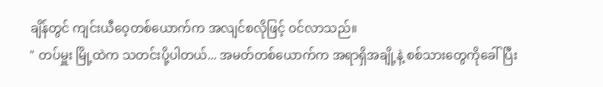ချိန်တွင် ကျင်းယီဝေ့တစ်ယောက်က အလျင်စလိုဖြင့် ဝင်လာသည်။
" တပ်မှူး မြို့ထဲက သတင်းပို့ပါတယ်... အမတ်တစ်ယောက်က အရာရှိအချို့နဲ့ စစ်သားတွေကိုခေါ်ပြီး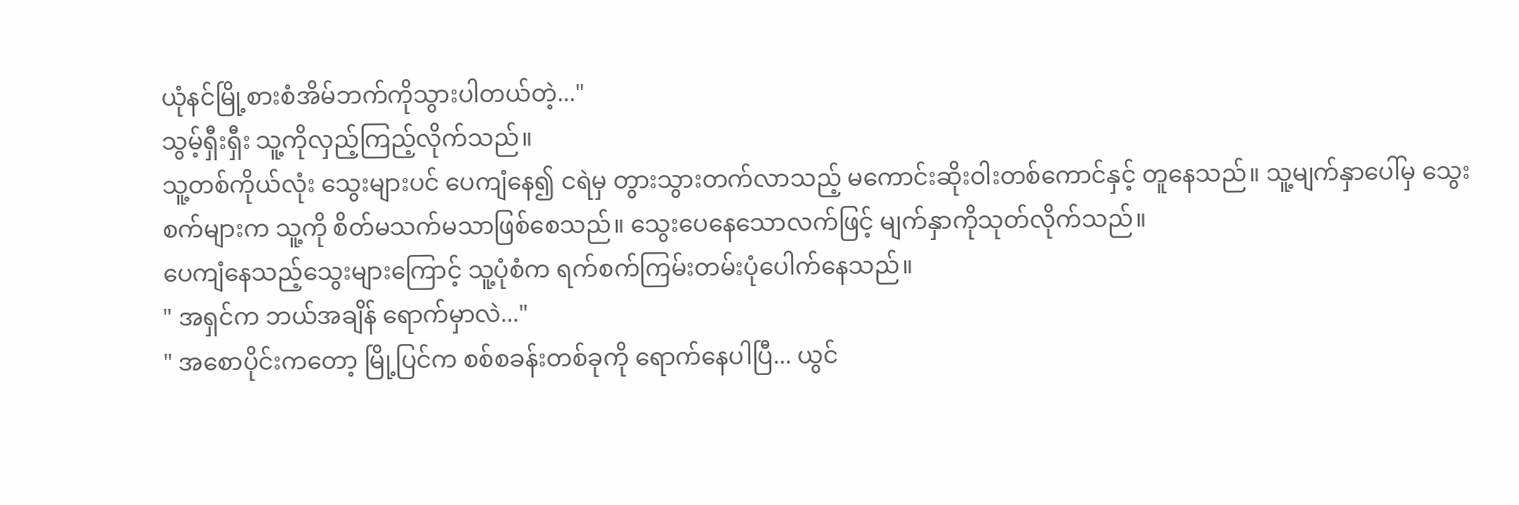ယုံနင်မြို့စားစံအိမ်ဘက်ကိုသွားပါတယ်တဲ့..."
သွမ့်ရှီးရှီး သူ့ကိုလှည့်ကြည့်လိုက်သည်။
သူ့တစ်ကိုယ်လုံး သွေးများပင် ပေကျံနေ၍ ငရဲမှ တွားသွားတက်လာသည့် မကောင်းဆိုးဝါးတစ်ကောင်နှင့် တူနေသည်။ သူ့မျက်နှာပေါ်မှ သွေးစက်များက သူ့ကို စိတ်မသက်မသာဖြစ်စေသည်။ သွေးပေနေသောလက်ဖြင့် မျက်နှာကိုသုတ်လိုက်သည်။
ပေကျံနေသည့်သွေးများကြောင့် သူ့ပုံစံက ရက်စက်ကြမ်းတမ်းပုံပေါက်နေသည်။
" အရှင်က ဘယ်အချိန် ရောက်မှာလဲ..."
" အစောပိုင်းကတော့ မြို့ပြင်က စစ်စခန်းတစ်ခုကို ရောက်နေပါပြီ... ယွင်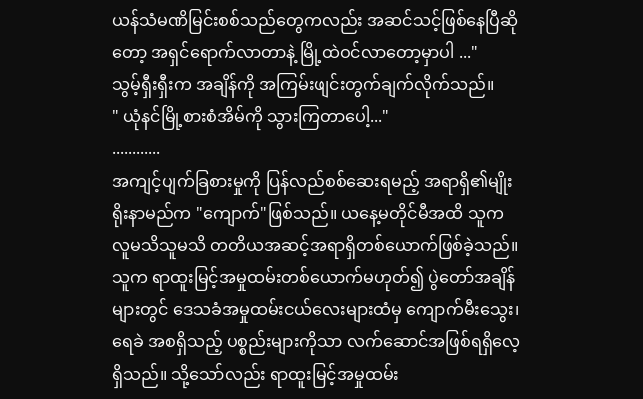ယန်သံမဏိမြင်းစစ်သည်တွေကလည်း အဆင်သင့်ဖြစ်နေပြီဆိုတော့ အရှင်ရောက်လာတာနဲ့ မြို့ထဲဝင်လာတော့မှာပါ ..."
သွမ့်ရှီးရှီးက အချိန်ကို အကြမ်းဖျင်းတွက်ချက်လိုက်သည်။
" ယုံနင်မြို့စားစံအိမ်ကို သွားကြတာပေါ့..."
............
အကျင့်ပျက်ခြစားမှုကို ပြန်လည်စစ်ဆေးရမည့် အရာရှိ၏မျိုးရိုးနာမည်က "ကျောက်"ဖြစ်သည်။ ယနေ့မတိုင်မီအထိ သူက လူမသိသူမသိ တတိယအဆင့်အရာရှိတစ်ယောက်ဖြစ်ခဲ့သည်။
သူက ရာထူးမြင့်အမှုထမ်းတစ်ယောက်မဟုတ်၍ ပွဲတော်အချိန်များတွင် ဒေသခံအမှုထမ်းငယ်လေးများထံမှ ကျောက်မီးသွေး၊ ရေခဲ အစရှိသည့် ပစ္စည်းများကိုသာ လက်ဆောင်အဖြစ်ရရှိလေ့ရှိသည်။ သို့သော်လည်း ရာထူးမြင့်အမှုထမ်း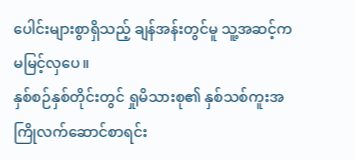ပေါင်းများစွာရှိသည့် ချန်အန်းတွင်မူ သူ့အဆင့်က မမြင့်လှပေ။
နှစ်စဉ်နှစ်တိုင်းတွင် ရှုမိသားစု၏ နှစ်သစ်ကူးအကြိုလက်ဆောင်စာရင်း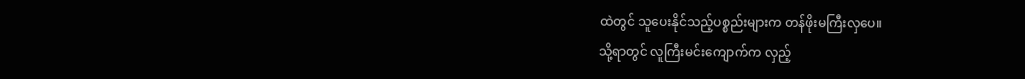ထဲတွင် သူပေးနိုင်သည့်ပစ္စည်းများက တန်ဖိုးမကြီးလှပေ။
သို့ရာတွင် လူကြီးမင်းကျောက်က လှည့်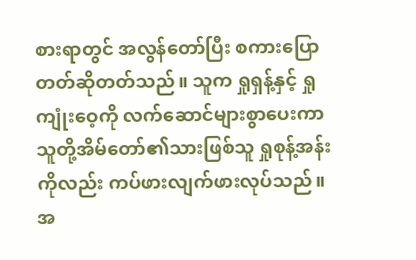စားရာတွင် အလွန်တော်ပြီး စကားပြောတတ်ဆိုတတ်သည်။ သူက ရှုရှန့်နှင့် ရှုကျုံးဝေ့ကို လက်ဆောင်များစွာပေးကာ သူတို့အိမ်တော်၏သားဖြစ်သူ ရှုစုန့်အန်းကိုလည်း ကပ်ဖားလျက်ဖားလုပ်သည်။ အ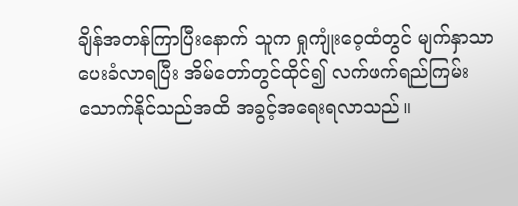ချိန်အတန်ကြာပြီးနောက် သူက ရှုကျုံးဝေ့ထံတွင် မျက်နှာသာပေးခံလာရပြီး အိမ်တော်တွင်ထိုင်၍ လက်ဖက်ရည်ကြမ်းသောက်နိုင်သည်အထိ အခွင့်အရေးရလာသည်။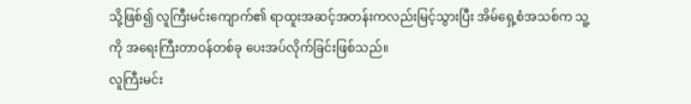သို့ဖြစ်၍ လူကြီးမင်းကျောက်၏ ရာထူးအဆင့်အတန်းကလည်းမြင့်သွားပြီး အိမ်ရှေ့စံအသစ်က သူ့ကို အရေးကြီးတာဝန်တစ်ခု ပေးအပ်လိုက်ခြင်းဖြစ်သည်။
လူကြီးမင်း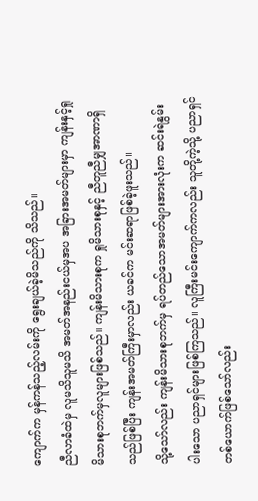ကျောက်က မှန်ကန်သည့်လမ်းကို ရွေးချယ်ခဲ့မိသည်ကို သိသည်။
ညီလာခံထဲမှ လူမသိသူမသိ အမတ်အနည်းငယ်မှအပ အခြားအမတ်များမှာ ကျန်းနှင့်ရှုမိသားစုဘက်မှလူများဖြစ်သည်။ ကျန်းမိသားစုက ရှုမိသားစုနှင့် ညီတူညီမျှအာဏာရှိသည်ဖြစ်ပြီး ကျန်းအမတ်ကြီးမှာလည်း ယခင်က မင်းဆရာဖြစ်ခဲ့ဖူးသည်။
သို့သော်လည်း ကျန်းမိသားစုဘက်မှ ရပ်တည်သောအမတ်များအားလုံးက ဆင်းရဲနွမ်းပါးသော ပညာရှင်များဖြစ်ကြသည်။ လူကြီးမင်းကျောက်ကလည်း သူတို့ကဲ့သို့ ပညာရှင်တစ်ယောက်ဖြစ်သော်လည်း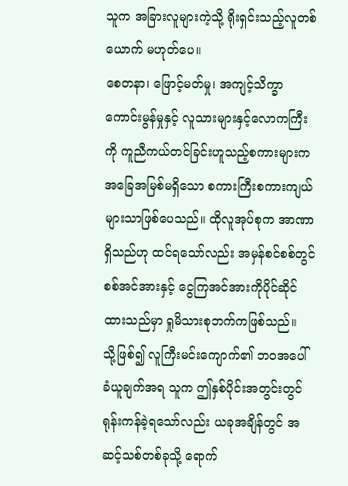သူက အခြားလူများကဲ့သို့ ရိုးရှင်းသည့်လူတစ်ယောက် မဟုတ်ပေ။
စေတနာ၊ ဖြောင့်မတ်မှု၊ အကျင့်သိက္ခာကောင်းမွန်မှုနှင့် လူသားများနှင့်လောကကြီးကို ကူညီကယ်တင်ခြင်းဟူသည့်စကားများက အခြေအမြစ်မရှိသော စကားကြီးစကားကျယ်များသာဖြစ်ပေသည်။ ထိုလူအုပ်စုက အာဏာရှိသည်ဟု ထင်ရသော်လည်း အမှန်စင်စစ်တွင် စစ်အင်အားနှင့် ငွေကြအင်အားကိုပိုင်ဆိုင်ထားသည်မှာ ရှုမိသားစုဘက်ကဖြစ်သည်။
သို့ဖြစ်၍ လူကြီးမင်းကျောက်၏ ဘဝအပေါ် ခံယူချက်အရ သူက ဤနှစ်ပိုင်းအတွင်းတွင် ရုန်းကန်ခဲ့ရသော်လည်း ယခုအချိန်တွင် အဆင့်သစ်တစ်ခုသို့ ရောက်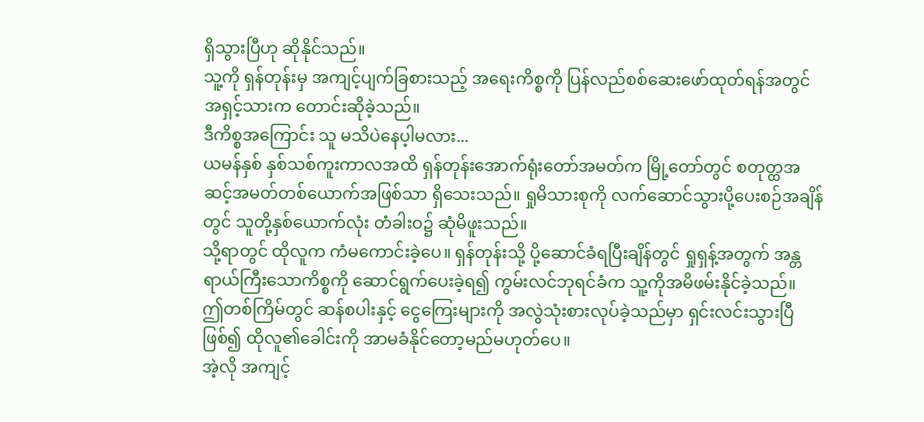ရှိသွားပြီဟု ဆိုနိုင်သည်။
သူ့ကို ရှန်တုန်းမှ အကျင့်ပျက်ခြစားသည့် အရေးကိစ္စကို ပြန်လည်စစ်ဆေးဖော်ထုတ်ရန်အတွင် အရှင့်သားက တောင်းဆိုခဲ့သည်။
ဒီကိစ္စအကြောင်း သူ မသိပဲနေပ့ါမလား...
ယမန်နှစ် နှစ်သစ်ကူးကာလအထိ ရှန်တုန်းအောက်ရုံးတော်အမတ်က မြို့တော်တွင် စတုတ္ထအဆင့်အမတ်တစ်ယောက်အဖြစ်သာ ရှိသေးသည်။ ရှုမိသားစုကို လက်ဆောင်သွားပို့ပေးစဉ်အချိန်တွင် သူတို့နှစ်ယောက်လုံး တံခါးဝ၌ ဆုံမိဖူးသည်။
သို့ရာတွင် ထိုလူက ကံမကောင်းခဲ့ပေ။ ရှန်တုန်းသို့ ပို့ဆောင်ခံရပြီးချိန်တွင် ရှုရှန့်အတွက် အန္တရာယ်ကြီးသောကိစ္စကို ဆောင်ရွက်ပေးခဲ့ရ၍ ကွမ်းလင်ဘုရင်ခံက သူ့ကိုအမိဖမ်းနိုင်ခဲ့သည်။
ဤတစ်ကြိမ်တွင် ဆန်စပါးနှင့် ငွေကြေးများကို အလွဲသုံးစားလုပ်ခဲ့သည်မှာ ရှင်းလင်းသွားပြီဖြစ်၍ ထိုလူ၏ခေါင်းကို အာမခံနိုင်တော့မည်မဟုတ်ပေ။
အဲ့လို အကျင့်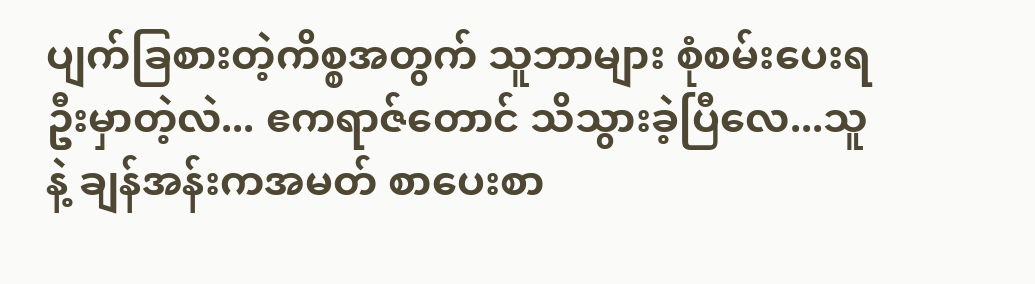ပျက်ခြစားတဲ့ကိစ္စအတွက် သူဘာများ စုံစမ်းပေးရဦးမှာတဲ့လဲ... ဧကရာဇ်တောင် သိသွားခဲ့ပြီလေ...သူနဲ့ ချန်အန်းကအမတ် စာပေးစာ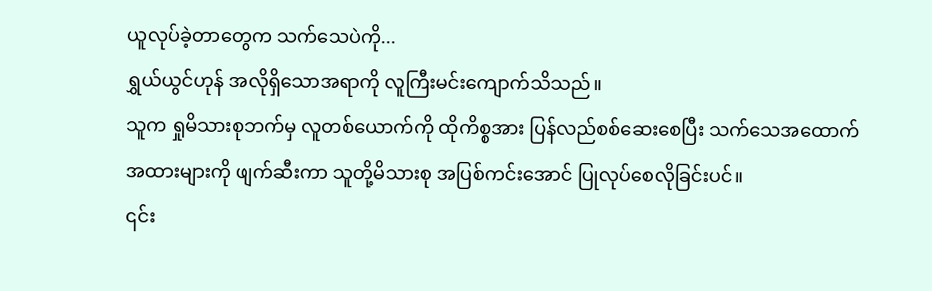ယူလုပ်ခဲ့တာတွေက သက်သေပဲကို...
ရွှယ်ယွင်ဟုန် အလိုရှိသောအရာကို လူကြီးမင်းကျောက်သိသည်။
သူက ရှုမိသားစုဘက်မှ လူတစ်ယောက်ကို ထိုကိစ္စအား ပြန်လည်စစ်ဆေးစေပြီး သက်သေအထောက်အထားများကို ဖျက်ဆီးကာ သူတို့မိသားစု အပြစ်ကင်းအောင် ပြုလုပ်စေလိုခြင်းပင်။
၎င်း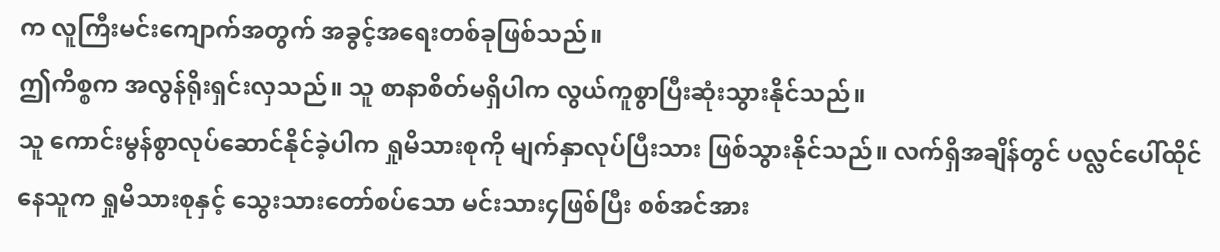က လူကြီးမင်းကျောက်အတွက် အခွင့်အရေးတစ်ခုဖြစ်သည်။
ဤကိစ္စက အလွန်ရိုးရှင်းလှသည်။ သူ စာနာစိတ်မရှိပါက လွယ်ကူစွာပြီးဆုံးသွားနိုင်သည်။
သူ ကောင်းမွန်စွာလုပ်ဆောင်နိုင်ခဲ့ပါက ရှုမိသားစုကို မျက်နှာလုပ်ပြီးသား ဖြစ်သွားနိုင်သည်။ လက်ရှိအချိန်တွင် ပလ္လင်ပေါ်ထိုင်နေသူက ရှုမိသားစုနှင့် သွေးသားတော်စပ်သော မင်းသား၄ဖြစ်ပြီး စစ်အင်အား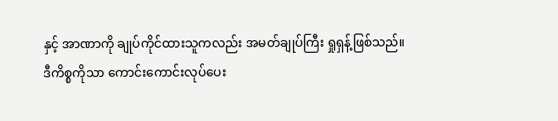နှင့် အာဏာကို ချုပ်ကိုင်ထားသူကလည်း အမတ်ချုပ်ကြီး ရှုရှန့်ဖြစ်သည်။
ဒီကိစ္စကိုသာ ကောင်းကောင်းလုပ်ပေး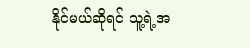နိုင်မယ်ဆိုရင် သူ့ရဲ့အ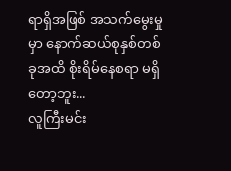ရာရှိအဖြစ် အသက်မွေးမှုမှာ နောက်ဆယ်စုနှစ်တစ်ခုအထိ စိုးရိမ်နေစရာ မရှိတော့ဘူး...
လူကြီးမင်း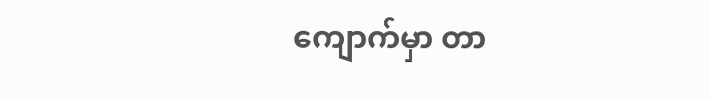ကျောက်မှာ တာ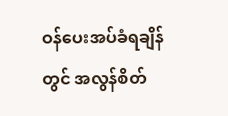ဝန်ပေးအပ်ခံရချိန်တွင် အလွန်စိတ်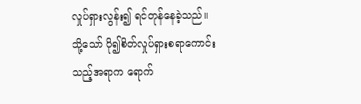လှုပ်ရှားလွန်း၍ ရင်တုန်နေခဲ့သည်။
သို့သော် ပို၍စိတ်လှုပ်ရှားစရာကောင်းသည့်အရာက ရောက်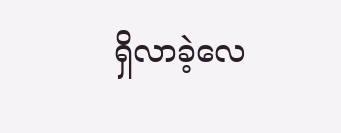ရှိလာခဲ့လေ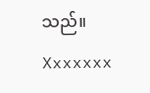သည်။
Xxxxxxx